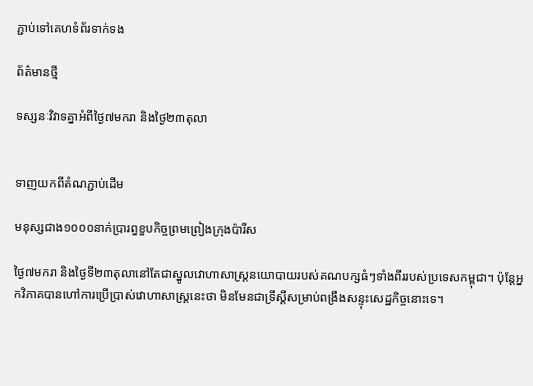ភ្ជាប់ទៅគេហទំព័រទាក់ទង

ព័ត៌មានថ្មី

ទស្សនៈវិវាទគ្នាអំពីថ្ងៃ៧មករា និងថ្ងៃ២៣តុលា


ទាញយកពីតំណភ្ជាប់ដើម

មនុស្សជាង១០០០នាក់ប្រារព្ធខួបកិច្ចព្រមព្រៀងក្រុងប៉ារីស

ថ្ងៃ៧មករា និងថ្ងៃទី២៣តុលានៅតែជាស្នូលវោហាសាស្ដ្រនយោបាយរបស់គណបក្សធំៗទាំងពីររបស់ប្រទេសកម្ពុជា។ ប៉ុន្តែអ្នកវិភាគបានហៅការប្រើប្រាស់វោហាសាស្ដ្រនេះថា មិនមែនជាទ្រឹស្តីសម្រាប់ពង្រឹងសន្ទុះសេដ្ឋកិច្ចនោះទេ។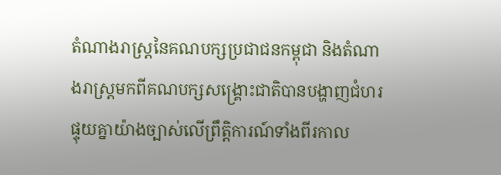តំណាងរាស្ដ្រនៃគណបក្សប្រជាជនកម្ពុជា និងតំណាងរាស្ដ្រមកពីគណបក្សសង្គ្រោះជាតិបានបង្ហាញជំហរផ្ទុយគ្នាយ៉ាងច្បាស់លើព្រឹត្តិការណ៍ទាំងពីរកាល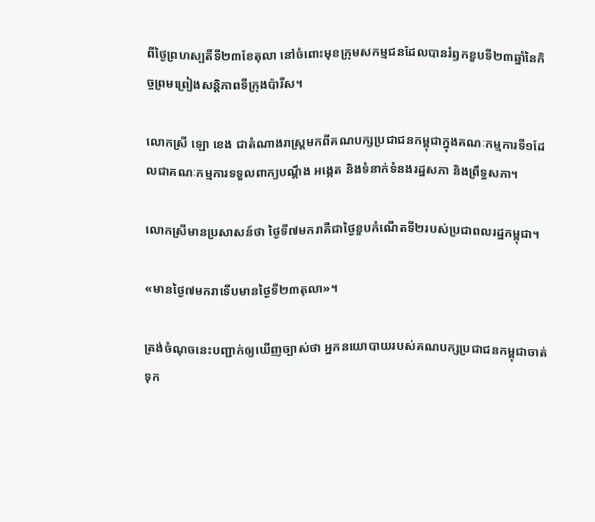ពីថ្ងៃព្រហស្បតិ៍ទី២៣ខែតុលា នៅចំពោះមុខក្រុមសកម្មជនដែលបានរំឭកខួបទី២៣ឆ្នាំនៃកិច្ចព្រមព្រៀងសន្តិភាពទីក្រុងប៉ារីស។

លោកស្រី ឡោ ខេង ជាតំណាងរាស្ដ្រមកពីគណបក្សប្រជាជនកម្ពុជាក្នុងគណៈកម្មការទី១ដែលជាគណៈកម្មការទទួលពាក្យបណ្តឹង អង្កេត និងទំនាក់ទំនងរដ្ឋសភា និងព្រឹទ្ធសភា។

លោកស្រីមានប្រសាសន៍ថា ថ្ងៃទី៧មករាគឺជាថ្ងៃខួបកំណើតទី២របស់ប្រជាពលរដ្ឋកម្ពុជា។

«មានថ្ងៃ៧មករាទើបមានថ្ងៃទី២៣តុលា»។

ត្រង់ចំណុចនេះបញ្ជាក់ឲ្យឃើញច្បាស់ថា អ្នកនយោបាយរបស់គណបក្សប្រជាជនកម្ពុជាចាត់ទុក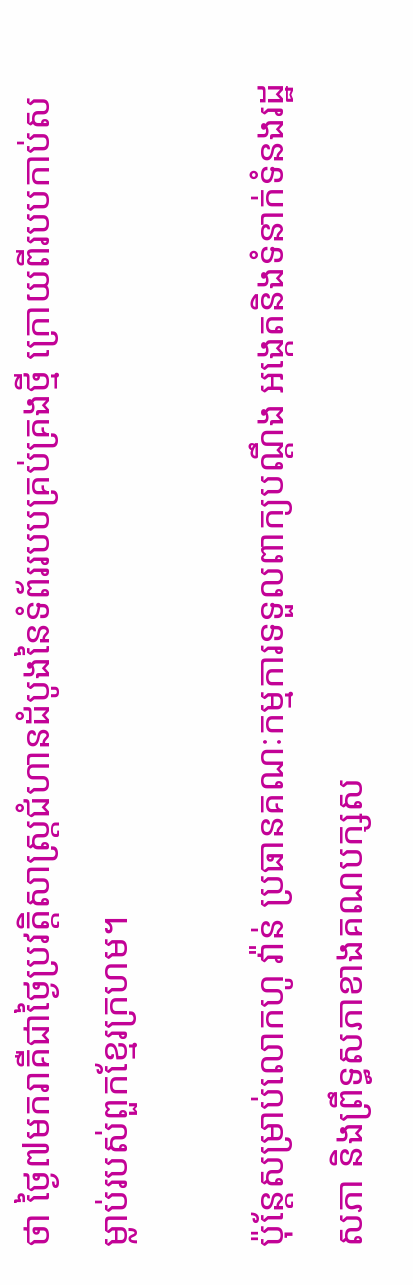ថា ថ្ងៃ៧មករាគឺជាថ្ងៃប្រវត្តិសាស្ត្រជំហានដំបូងនៃទំព័ររបបគ្រប់គ្រងថ្មី ក្រោយពីរបបកាប់សម្លាប់របស់ពួកខ្មែរក្រហម។

ប៉ុន្តែសម្រាប់លោកហូ វ៉ាន់ ប្រធានគណៈកម្មការទទួលពាក្យបណ្តឹង អង្កេតនិងទំនាក់ទំនងរដ្ឋសភា និងព្រឹទ្ធសភាខាងគណបក្សស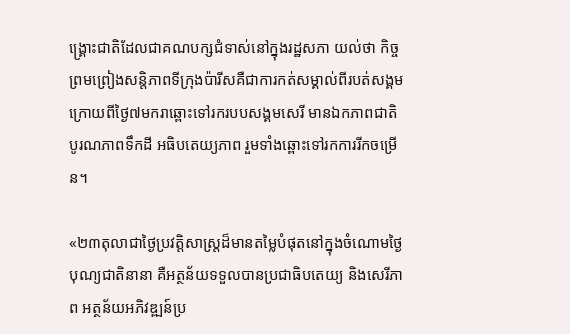ង្គ្រោះជាតិដែលជាគណបក្សជំទាស់នៅក្នុងរដ្ឋសភា យល់ថា កិច្ចព្រមព្រៀងសន្តិភាពទីក្រុងប៉ារីសគឺជាការកត់សម្គាល់ពីរបត់សង្គមក្រោយពីថ្ងៃ៧មករាឆ្ពោះទៅរករបបសង្គមសេរី មានឯកភាពជាតិ បូរណភាពទឹកដី អធិបតេយ្យភាព រួមទាំងឆ្ពោះទៅរកការរីកចម្រើន។

«២៣តុលាជាថ្ងៃប្រវតិ្តសាស្ត្រដ៏មានតម្លៃបំផុតនៅក្នុងចំណោមថ្ងៃបុណ្យជាតិនានា គឺអត្ថន័យទទួលបានប្រជាធិបតេយ្យ និងសេរីភាព អត្ថន័យអភិវឌ្ឍន៍ប្រ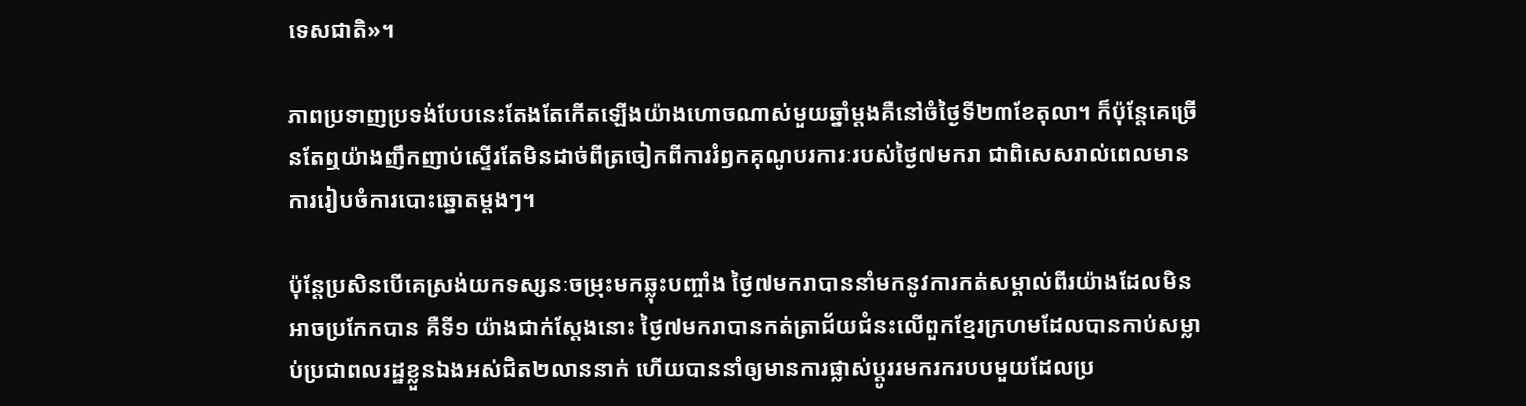ទេសជាតិ»។

ភាពប្រទាញប្រទង់បែបនេះតែងតែកើតឡើងយ៉ាងហោចណាស់មួយឆ្នាំម្តងគឺនៅចំថ្ងៃទី២៣ខែតុលា។ ក៏ប៉ុន្តែគេច្រើនតែឮយ៉ាងញឹកញាប់ស្ទើរតែមិនដាច់ពីត្រចៀកពីការរំឭកគុណូបរការៈរបស់ថ្ងៃ៧មករា ជាពិសេសរាល់ពេលមានការរៀបចំការបោះឆ្នោតម្តងៗ។

ប៉ុន្តែប្រសិនបើគេស្រង់យកទស្សនៈចម្រុះមកឆ្លុះបញ្ចាំង ថ្ងៃ៧មករាបាននាំមកនូវការកត់សម្គាល់ពីរយ៉ាងដែលមិនអាចប្រកែកបាន គឺទី១ យ៉ាងជាក់ស្តែងនោះ ថ្ងៃ៧មករាបានកត់ត្រាជ័យជំនះលើពួកខ្មែរក្រហមដែលបានកាប់សម្លាប់ប្រជាពលរដ្ឋខ្លួនឯងអស់ជិត២លាននាក់ ហើយបាននាំឲ្យមានការផ្លាស់ប្តូររមករករបបមួយដែលប្រ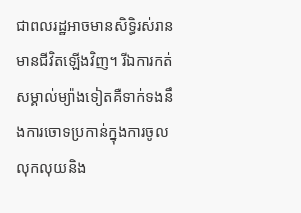ជាពលរដ្ឋអាចមានសិទ្ធិរស់រានមានជីវិតឡើងវិញ។ រីឯការកត់សម្គាល់ម្យ៉ាងទៀតគឺទាក់ទងនឹងការចោទប្រកាន់ក្នុងការចូលលុកលុយនិង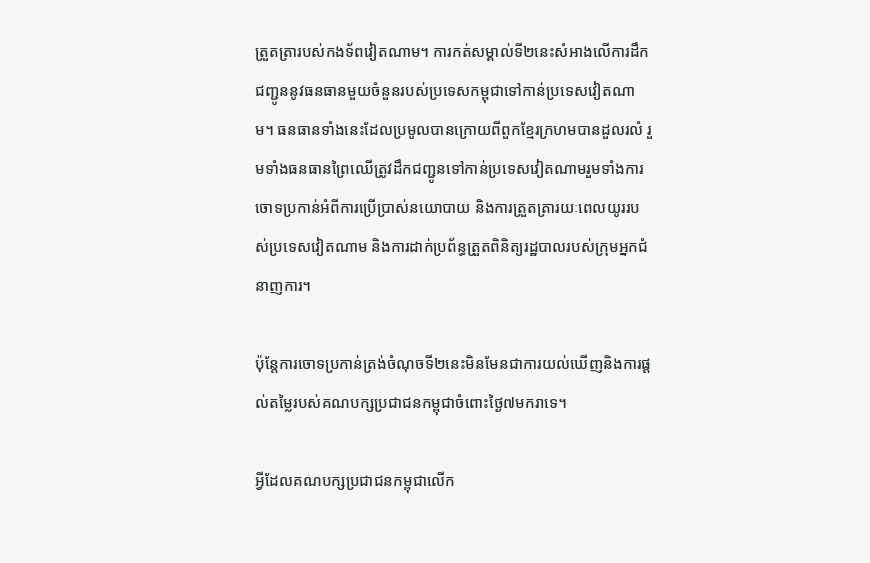ត្រួតត្រារបស់កងទ័ពវៀតណាម។ ការកត់សម្គាល់ទី២នេះសំអាងលើការដឹកជញ្ជូននូវធនធានមួយចំនួនរបស់ប្រទេសកម្ពុជាទៅកាន់ប្រទេសវៀតណាម។ ធនធានទាំងនេះដែលប្រមូលបានក្រោយពីពួកខ្មែរក្រហមបានដួលរលំ រួមទាំងធនធានព្រៃឈើត្រូវដឹកជញ្ជូនទៅកាន់ប្រទេសវៀតណាមរួមទាំងការចោទប្រកាន់អំពីការប្រើប្រាស់នយោបាយ និងការត្រួតត្រារយៈពេលយូររបស់ប្រទេសវៀតណាម និងការដាក់ប្រព័ន្ធត្រួតពិនិត្យរដ្ឋបាលរបស់ក្រុមអ្នកជំនាញការ។

ប៉ុន្តែការចោទប្រកាន់ត្រង់ចំណុចទី២នេះមិនមែនជាការយល់ឃើញនិងការផ្តល់តម្លៃរបស់គណបក្សប្រជាជនកម្ពុជាចំពោះថ្ងៃ៧មករាទេ។

អ្វីដែលគណបក្សប្រជាជនកម្ពុជាលើក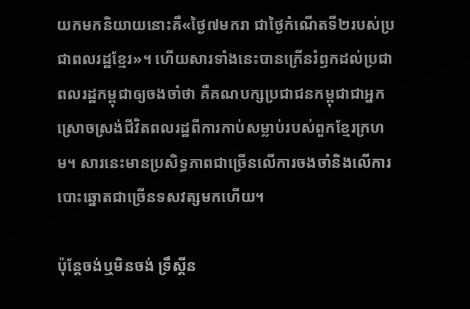យកមកនិយាយនោះគឺ«ថ្ងៃ៧មករា ជាថ្ងៃកំណើតទី២របស់ប្រជាពលរដ្ឋខ្មែរ»។ ហើយសារទាំងនេះបានក្រើនរំឭកដល់ប្រជាពលរដ្ឋកម្ពុជាឲ្យចងចាំថា គឺគណបក្សប្រជាជនកម្ពុជាជាអ្នកស្រោចស្រង់ជីវិតពលរដ្ឋពីការកាប់សម្លាប់របស់ពួកខ្មែរក្រហម។ សារនេះមានប្រសិទ្ធភាពជាច្រើនលើការចងចាំនិងលើការបោះឆ្នោតជាច្រើនទសវត្សមកហើយ។

ប៉ុន្តែចង់ឬមិនចង់ ទ្រឹស្តីន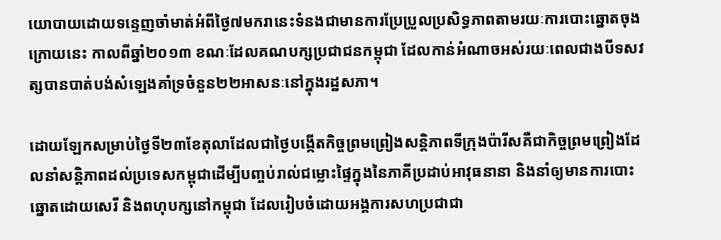យោបាយដោយទន្ទេញចាំមាត់អំពីថ្ងៃ៧មករានេះទំនងជាមានការប្រែប្រួលប្រសិទ្ធភាពតាមរយៈការបោះឆ្នោតចុងក្រោយនេះ កាលពីឆ្នាំ២០១៣ ខណៈដែលគណបក្សប្រជាជនកម្ពុជា ដែលកាន់អំណាចអស់រយៈពេលជាងបីទសវត្សបានបាត់បង់សំឡេងគាំទ្រចំនួន២២អាសនៈនៅក្នុងរដ្ឋសភា។

ដោយឡែកសម្រាប់ថ្ងៃទី២៣ខែតុលាដែលជាថ្ងៃបង្កើតកិច្ចព្រមព្រៀងសន្តិភាពទីក្រុងប៉ារីសគឺជាកិច្ចព្រមព្រៀងដែលនាំសន្តិភាពដល់ប្រទេសកម្ពុជាដើម្បីបញ្ចប់រាល់ជម្លោះផ្ទៃក្នុងនៃភាគីប្រដាប់អាវុធនានា និងនាំឲ្យមានការបោះឆ្នោតដោយសេរី និងពហុបក្សនៅកម្ពុជា ដែលរៀបចំដោយអង្គការសហប្រជាជា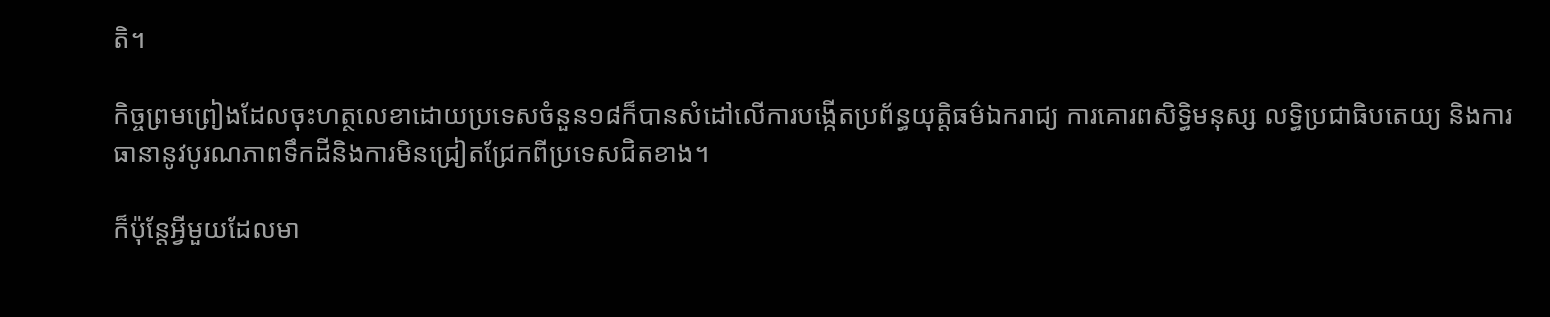តិ។

កិច្ចព្រមព្រៀងដែលចុះហត្ថលេខាដោយប្រទេសចំនួន១៨ក៏បានសំដៅលើការបង្កើតប្រព័ន្ធយុត្តិធម៌ឯករាជ្យ ការគោរពសិទ្ធិមនុស្ស លទ្ធិប្រជាធិបតេយ្យ និងការធានានូវបូរណភាពទឹកដីនិងការមិនជ្រៀតជ្រែកពីប្រទេសជិតខាង។

ក៏ប៉ុន្តែអ្វីមួយដែលមា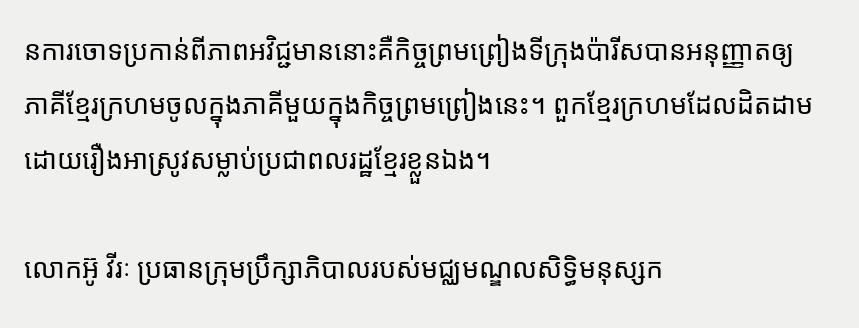នការចោទប្រកាន់ពីភាពអវិជ្ជមាននោះគឺកិច្ចព្រមព្រៀងទីក្រុងប៉ារីសបានអនុញ្ញាតឲ្យភាគីខ្មែរក្រហមចូលក្នុងភាគីមួយក្នុងកិច្ចព្រមព្រៀងនេះ។ ពួកខ្មែរក្រហមដែលដិតដាមដោយរឿងអាស្រូវសម្លាប់ប្រជាពលរដ្ឋខ្មែរខ្លួនឯង។

លោកអ៊ូ វីរៈ ប្រធានក្រុមប្រឹក្សាភិបាលរបស់មជ្ឈមណ្ឌលសិទ្ធិមនុស្សក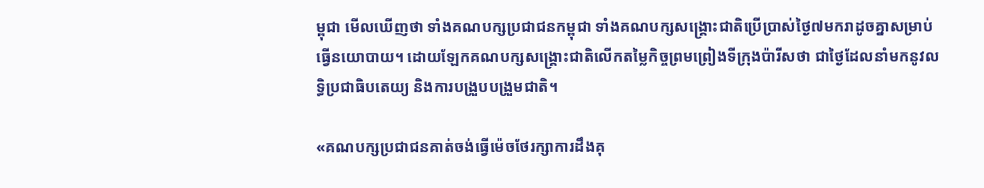ម្ពុជា មើលឃើញថា ទាំងគណបក្សប្រជាជនកម្ពុជា ទាំងគណបក្សសង្គ្រោះជាតិប្រើប្រាស់ថ្ងៃ៧មករាដូចគ្នាសម្រាប់ធ្វើនយោបាយ។ ដោយឡែកគណបក្សសង្គ្រោះជាតិលើកតម្លៃកិច្ចព្រមព្រៀងទីក្រុងប៉ារីសថា ជាថ្ងៃដែលនាំមកនូវលទ្ធិប្រជាធិបតេយ្យ និងការបង្រួបបង្រួមជាតិ។

«គណបក្សប្រជាជនគាត់ចង់ធ្វើម៉េចថែរក្សាការដឹងគុ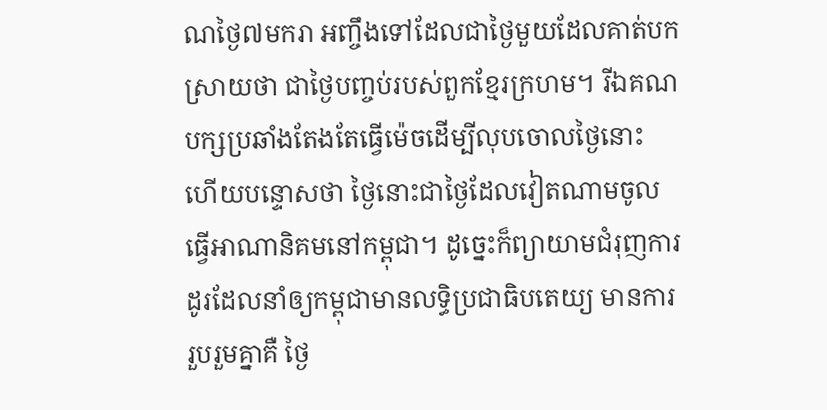ណថ្ងៃ៧មករា អញ្ចឹងទៅដែលជាថ្ងៃមួយដែលគាត់បកស្រាយថា ជាថ្ងៃបញ្ចប់របស់ពួកខ្មែរក្រហម។ រីឯគណបក្សប្រឆាំងតែងតែធ្វើម៉េចដើម្បីលុបចោលថ្ងៃនោះ ហើយបន្ទោសថា ថ្ងៃនោះជាថ្ងៃដែលវៀតណាមចូលធ្វើអាណានិគមនៅកម្ពុជា។ ដូច្នេះក៏ព្យាយាមជំរុញការដូរដែលនាំឲ្យកម្ពុជាមានលទ្ធិប្រជាធិបតេយ្យ មានការរួបរួមគ្នាគឺ ថ្ងៃ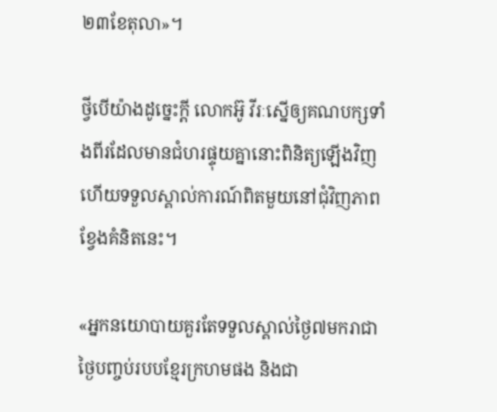២៣ខែតុលា»។

ថ្វីបើយ៉ាងដូច្នេះក្តី លោកអ៊ូ វីរៈស្នើឲ្យគណបក្សទាំងពីរដែលមានជំហរផ្ទុយគ្នានោះពិនិត្យឡើងវិញ ហើយទទួលស្គាល់ការណ៍ពិតមួយនៅជុំវិញភាពខ្វែងគំនិតនេះ។

«អ្នកនយោបាយគួរតែទទួលស្គាល់ថ្ងៃ៧មករាជាថ្ងៃបញ្ចប់របបខ្មែរក្រហមផង និងជា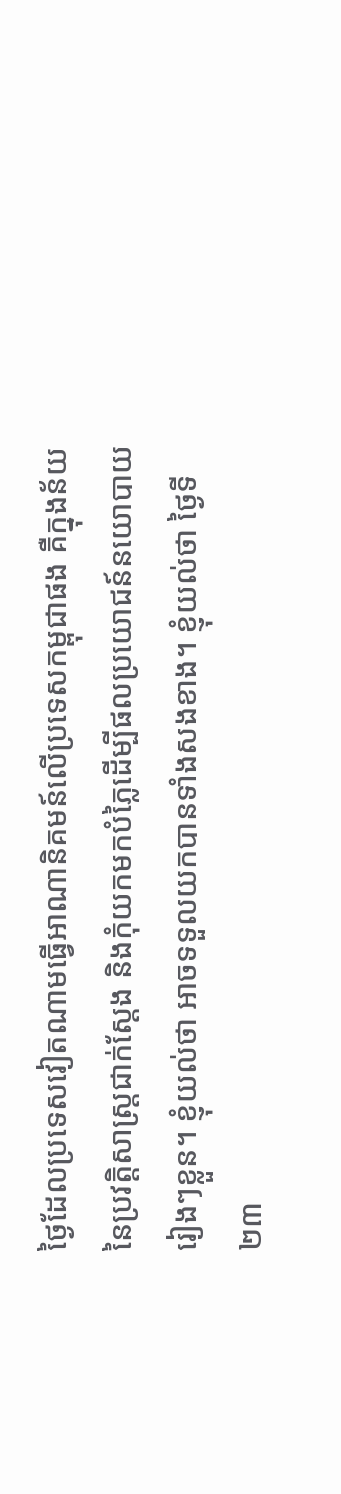ថ្ងៃដែលប្រទេសវៀតណាមធ្វើអាណានិគមន៍លើប្រទេសកម្ពុជាផង គឺក្នុងន័យនៃប្រវត្តិសាស្ដ្រជាក់ស្តែង និងកុំយកមកបំភ្លៃដើម្បីផលប្រយោជន៍នយោបាយរៀងៗខ្លួន។ ខ្ញុំយល់ថា អាចទទួលយកបានទាំងសងខាង។ ខ្ញុំយល់ថា ថ្ងៃទី២៣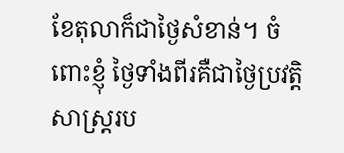ខែតុលាក៏ជាថ្ងៃសំខាន់។ ចំពោះខ្ញុំ ថ្ងៃទាំងពីរគឺជាថ្ងៃប្រវត្តិសាស្ដ្ររប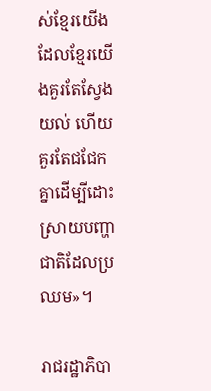ស់ខ្មែរយើង ដែលខ្មែរយើងគួរតែស្វែងយល់ ហើយគួរតែជជែកគ្នាដើម្បីដោះស្រាយបញ្ហាជាតិដែលប្រឈម»។

រាជរដ្ឋាភិបា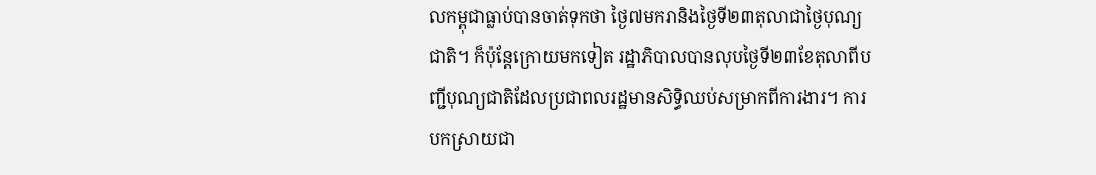លកម្ពុជាធ្លាប់បានចាត់ទុកថា ថ្ងៃ៧មករានិងថ្ងៃទី២៣តុលាជាថ្ងៃបុណ្យជាតិ។ ក៏ប៉ុន្តែក្រោយមកទៀត រដ្ឋាភិបាលបានលុបថ្ងៃទី២៣ខែតុលាពីបញ្ជីបុណ្យជាតិដែលប្រជាពលរដ្ឋមានសិទ្ធិឈប់សម្រាកពីការងារ។ ការបកស្រាយជា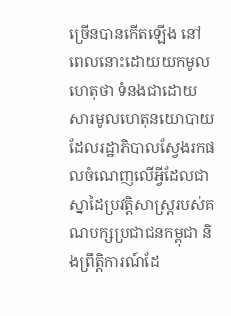ច្រើនបានកើតឡើង នៅពេលនោះដោយយកមូលហេតុថា ទំនងជាដោយសារមូលហេតុនយោបាយ ដែលរដ្ឋាភិបាលស្វែងរកផលចំណេញលើអ្វីដែលជាស្នាដៃប្រវត្តិសាស្ដ្ររបស់គណបក្សប្រជាជនកម្ពុជា និងព្រឹត្តិការណ៍ដែ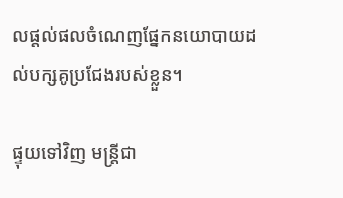លផ្តល់ផលចំណេញផ្នែកនយោបាយដល់បក្សគូប្រជែងរបស់ខ្លួន។

ផ្ទុយទៅវិញ មន្ត្រីជា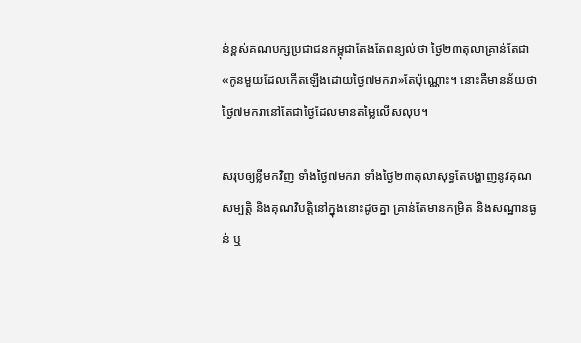ន់ខ្ពស់គណបក្សប្រជាជនកម្ពុជាតែងតែពន្យល់ថា ថ្ងៃ២៣តុលាគ្រាន់តែជា«កូនមួយដែលកើតឡើងដោយថ្ងៃ៧មករា»តែប៉ុណ្ណោះ។ នោះគឺមានន័យថា ថ្ងៃ៧មករានៅតែជាថ្ងៃដែលមានតម្លៃលើសលុប។

សរុបឲ្យខ្លីមកវិញ ទាំងថ្ងៃ៧មករា ទាំងថ្ងៃ២៣តុលាសុទ្ធតែបង្ហាញនូវគុណសម្បត្តិ និងគុណវិបត្តិនៅក្នុងនោះដូចគ្នា គ្រាន់តែមានកម្រិត និងសណ្ឋានធ្ងន់ ឬ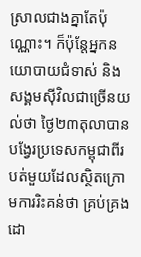ស្រាលជាងគ្នាតែប៉ុណ្ណោះ។ ក៏ប៉ុន្តែអ្នកនយោបាយជំទាស់ និងសង្គមស៊ីវិលជាច្រើនយល់ថា ថ្ងៃ២៣តុលាបានបង្វែរប្រទេសកម្ពុជាពីរបត់មួយដែលស្ថិតក្រោមការរិះគន់ថា គ្រប់គ្រងដោ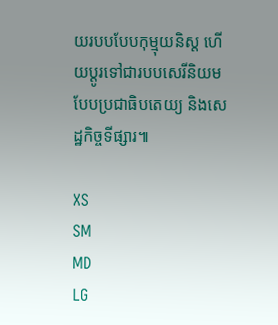យរបបបែបកុម្មុយនិស្ត ហើយប្តូរទៅជារបបសេរីនិយមបែបប្រជាធិបតេយ្យ និងសេដ្ឋកិច្ចទីផ្សារ៕

XS
SM
MD
LG